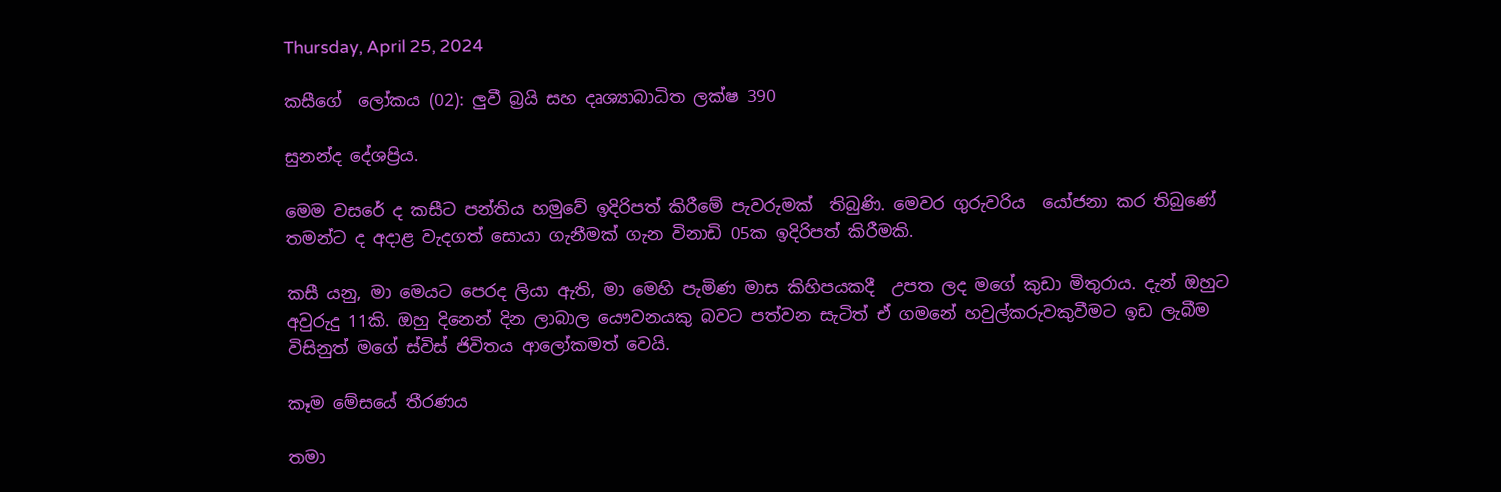Thursday, April 25, 2024

කසීගේ  ලෝකය (02): ලුවී බ්‍රයි සහ දෘශ්‍යාබාධිත ලක්ෂ 390

සුනන්ද දේශප්‍රිය.

මෙම වසරේ ද කසීට පන්තිය හමුවේ ඉදිරිපත් කිරීමේ පැවරුමක්  තිබුණි. මෙවර ගුරුවරිය  යෝජනා කර තිබුණේ  තමන්ට ද අදාළ වැදගත් සොයා ගැනීමක් ගැන විනාඩි 05ක ඉදිරිපත් කිරීමකි.

කසී යනු, මා මෙයට පෙරද ලියා ඇති, මා මෙහි පැමිණ මාස කිහිපයකදී  උපත ලද මගේ කුඩා මිතුරාය. දැන් ඔහුට අවුරුදු 11කි. ඔහු දිනෙන් දින ලාබාල යෞවනයකු බවට පත්වන සැටිත් ඒ ගමනේ හවුල්කරුවකුවීමට ඉඩ ලැබීම විසිනුත් මගේ ස්විස් ජිවිතය ආලෝකමත් වෙයි.

කෑම මේසයේ තීරණය

තමා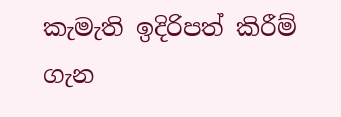කැමැති ඉදිරිපත් කිරීම් ගැන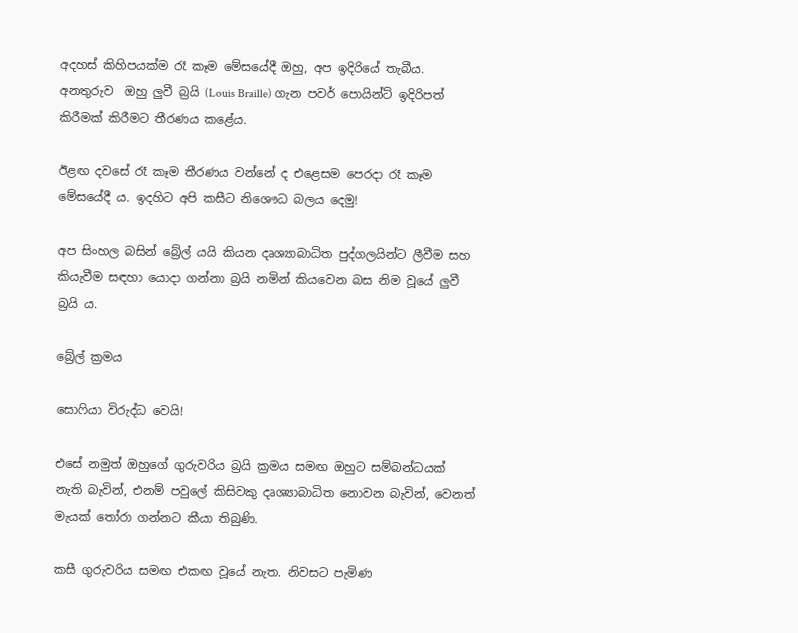අදහස් කිහිපයක්ම රෑ කෑම මේසයේදී ඔහු, අප ඉදිරියේ තැබීය. අනතුරුව  ඔහු ලුවී බ්‍රයි (Louis Braille) ගැන පවර් පොයින්ට් ඉදිරිපත් කිරීමක් කිරීමට තීරණය කළේය.

ඊළඟ දවසේ රෑ කෑම තීරණය වන්නේ ද එළෙසම පෙරදා රෑ කෑම මේසයේදී ය. ඉදහිට අපි කසීට නිශෞධ බලය දෙමු!

අප සිංහල බසින් බ්‍රේල් යයි කියන දෘශ්‍යාබාධිත පුද්ගලයින්ට ලීවීම සහ කියැවීම සඳහා යොදා ගන්නා බ්‍රයි නමින් කියවෙන බස නිම වූයේ ලුවී බ්‍රයි ය.

බ්‍රේල් ක්‍රමය

සොෆියා විරුද්ධ වෙයි!

එසේ නමුත් ඔහුගේ ගුරුවරිය බ්‍රයි ක්‍රමය සමඟ ඔහුට සම්බන්ධයක් නැති බැවින්, එනම් පවුලේ කිසිවකු දෘශ්‍යාබාධිත නොවන බැවින්, වෙනත් මැයක් තෝරා ගන්න‌ට කීයා තිබුණි.

කසී ගුරුවරිය සමඟ එකඟ වූයේ නැත. නිවසට පැමිණ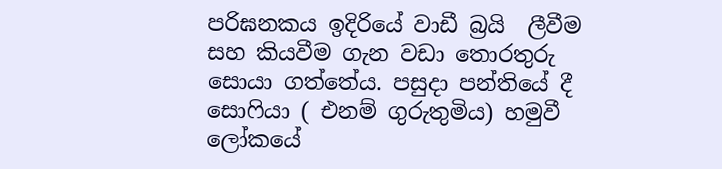පරිඝනකය ඉදිරියේ වාඩී බ්‍රයි  ලීවීම සහ කියවීම ගැන වඩා තොරතුරු සොයා ගත්තේය. පසුදා පන්තියේ දී සොෆියා ( එනම් ගුරුතුමිය) හමුවී  ‍ ලෝකයේ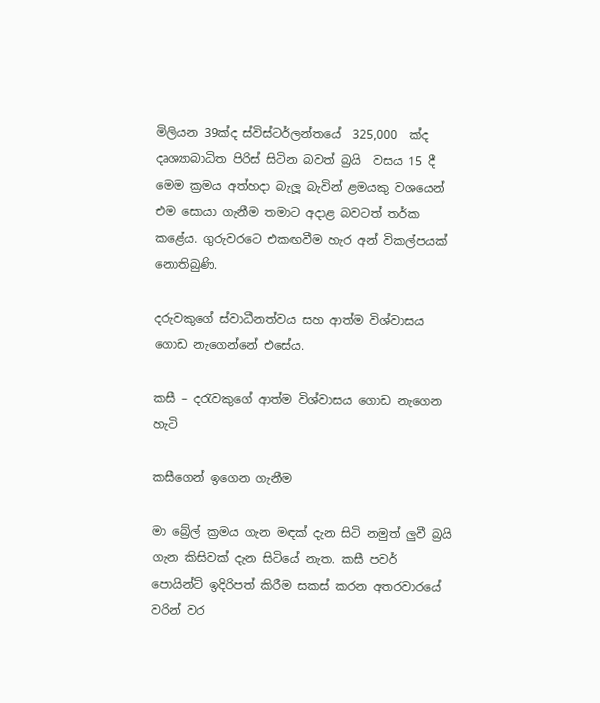මිලියන 39ක්ද ස්විස්ටර්ලන්තයේ  325,000  ක්ද දෘශ්‍යාබාධිත පිරිස් සිටින බවත් බ්‍රයි  වසය 15 දී මෙම ක්‍රමය අත්හදා බැලූ බැවින් ළමයකු වශයෙන් එම සොයා ගැනීම තමාට අදාළ බවටත් තර්ක කළේය. ගුරුවරටෙ එකඟවීම හැර අන් විකල්පයක් නොතිබුණි.

දරුවකුගේ ස්වාධීනත්වය සහ ආත්ම විශ්වාසය ගොඩ නැගෙන්නේ එසේය.

කසී – දරැවකුගේ ආත්ම විශ්වාසය ගොඩ නැගෙන හැටි

කසීගෙන් ඉගෙන ගැනීම

මා බ්‍රේල් ක්‍රමය ගැන මඳක් දැන සිටි නමුත් ලුවී බ්‍රයි ගැන කිසිවක් දැන සිටියේ නැත. කසී පවර් පොයින්ට් ඉදිරිපත් කිරීම සකස් කරන අතරවාරයේ වරින් වර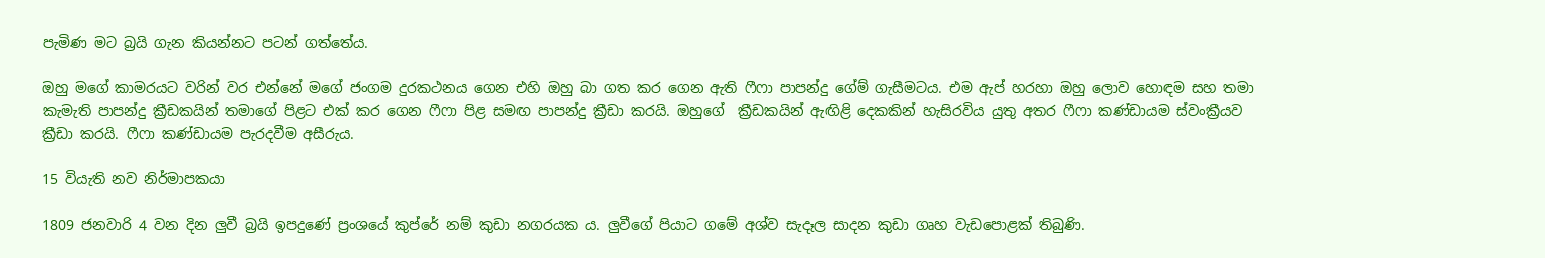පැමිණ මට බ්‍රයි ගැන කියන්නට පටන් ගත්තේය.

ඔහු මගේ කාමරයට වරින් වර එන්නේ මගේ ජංගම දුරකථනය ගෙන එහි ඔහු බා ගත කර ගෙන ඇති ෆීෆා පාපන්දු ගේම් ගැසීමටය. එම ඇප් හරහා ඔහු ලොව හොඳම සහ තමා කැමැති පාපන්දු ක්‍රීඩකයින් තමාගේ පිළට එක් කර ගෙන ෆීෆා පිළ සමඟ පාපන්දු ක්‍රීඩා කරයි. ඔහුගේ  ක්‍රීඩකයින් ඇඟිළි දෙකකින් හැසිරවිය යුතු අතර ෆීෆා කණ්ඩායම ස්වංක්‍රීයව ක්‍රීඩා කරයි. ෆීෆා කණ්ඩායම පැරදවීම අසීරුය.

15 වියැති නව නිර්මාපකයා

1809 ජනවාරි 4 වන දින ලුවී බ්‍රයි ඉපදුණේ ප්‍රංශයේ කුප්රේ නම් කුඩා නගරයක ය. ලුවීගේ පියාට ගමේ අශ්ව සැදෑල සාදන කුඩා ගෘහ වැඩපොළක් තිබුණි.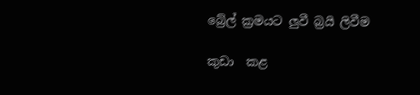බ්‍රේල් ක්‍රමයට ලුවී බ්‍රයි ලිවීම

කුඩා  කළ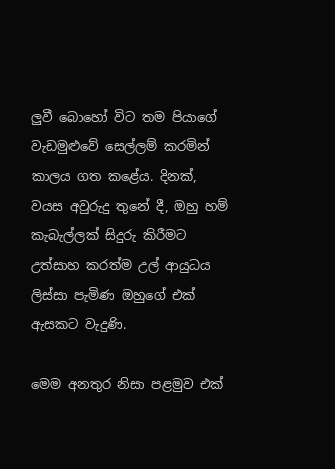ලුවී බොහෝ විට තම පියාගේ වැඩමුළුවේ සෙල්ලම් කරමින් කාලය ගත කළේය. දිනක්, වයස අවුරුදු තුනේ දී, ඔහු හම් කැබැල්ලක් සිදුරු කිරීමට උත්සාහ කරත්ම උල් ආයුධය ලිස්සා පැමිණ ඔහුගේ එක් ඇසකට වැදුණි.

මෙම අනතුර නිසා පළමුව එක්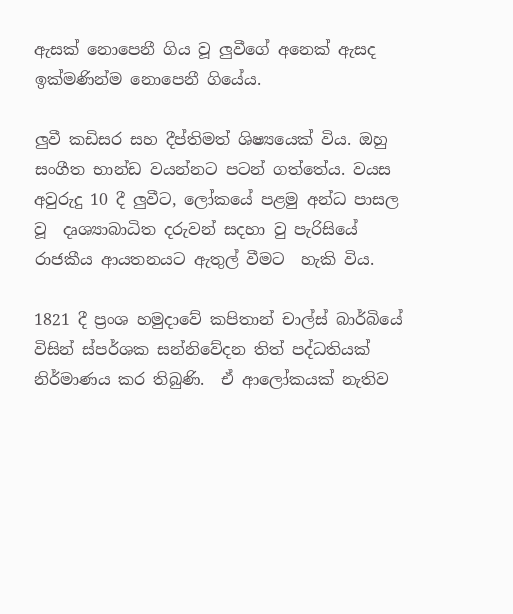ඇසක් නොපෙනී ගිය වූ ලුවීගේ අනෙක් ඇසද ඉක්මණින්ම නොපෙනී ගියේය.

ලුවී කඩිසර සහ දීප්තිමත් ශිෂ්‍යයෙක් විය. ඔහු සංගීත භාන්ඩ වයන්නට පටන් ගත්තේය. වයස අවුරුදු 10 දී ලුවීට, ලෝකයේ පළමු අන්ධ පාසල වූ  දෘශ්‍යාබාධිත දරුවන් සදහා වු පැරිසියේ රාජකීය ආයතනයට ඇතුල් වීමට  හැකි විය.

1821 දී ප්‍රංශ හමුදාවේ කපිතාන් චාල්ස් බාර්බියේ විසින් ස්පර්ශක සන්නිවේදන තිත් පද්ධතියක් නිර්මාණය කර තිබුණි.  ඒ ආලෝකයක් නැතිව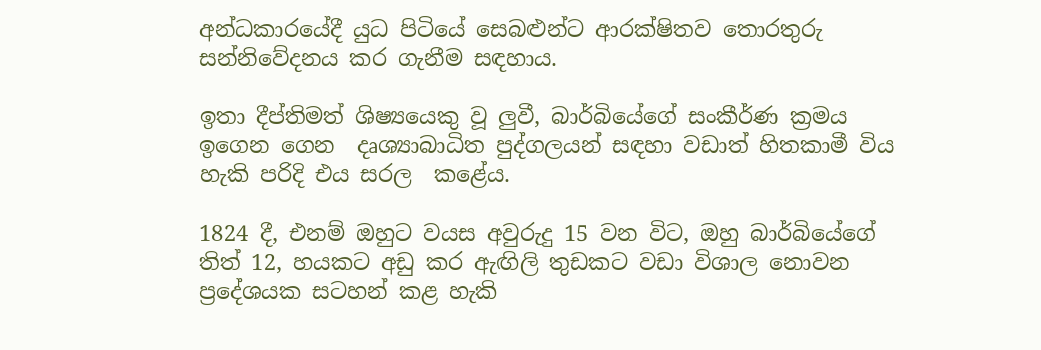අන්ධකාරයේදී යුධ පිටියේ සෙබළුන්ට ආරක්ෂිතව තොරතුරු සන්නිවේදනය කර ගැනීම සඳහාය.

ඉතා දීප්තිමත් ශිෂ්‍යයෙකු වූ ලුවී, බාර්බියේගේ සංකීර්ණ ක්‍රමය ඉගෙන ගෙන  දෘශ්‍යාබාධිත පුද්ගලයන් සඳහා වඩාත් හිතකාමී විය හැකි පරිදි එය සරල  කළේය.

1824 දී, එනම් ඔහුට වයස අවුරුදු 15 වන විට, ඔහු බාර්බියේගේ  තිත් 12, හයකට අඩු කර ඇඟිලි තුඩකට වඩා විශාල නොවන ප්‍රදේශයක සටහන් කළ හැකි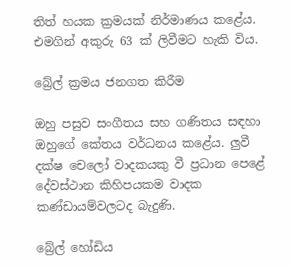තිත් හයක ක්‍රමයක් නිර්මාණය කළේය. එමගින් අකුරු 63 ක් ලිවීමට හැකි විය.

බ්‍රේල් ක්‍රමය ජනගත කිරීම

ඔහු පසුව සංගීතය සහ ගණිතය සඳහා ඔහුගේ කේතය වර්ධනය කළේය. ලුවී දක්ෂ චෙලෝ වාදකයකු වී ප්‍රධාන පෙළේ දේවස්ථාන කිහිපයකම වාදක කණ්ඩායම්වලටද බැදුණි.

බ්‍රේල් හෝඩිය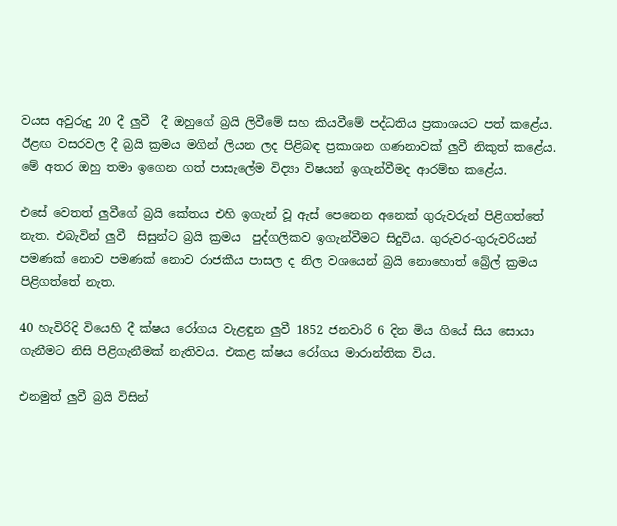වයස අවුරුදු 20 දී ලුවී  දී ඔහුගේ බ්‍රයි ලිවීමේ සහ කියවීමේ පද්ධතිය ප්‍රකාශයට පත් කළේය. ඊළඟ වසරවල දී බ්‍රයි ක්‍රමය මගින් ලියන ලද පිළිබඳ ප්‍රකාශන ගණනාවක් ලුවී නිකුත් කළේය. මේ අතර ඔහු තමා ඉගෙන ගත් පාසැලේම විද්‍යා විෂයන් ඉගැන්වීමද ආරම්භ කළේය.

එසේ වෙතත් ලුවීගේ බ්‍රයි කේතය එහි ඉගැන් වූ ඇස් පෙනෙන අනෙක් ගුරුවරුන් පිළිගත්තේ නැත. එබැවින් ලුවී  සිසුන්ට බ්‍රයි ක්‍රමය  පුද්ගලිකව ඉගැන්වීමට සිදුවිය. ගුරුවර-ගුරුවරියන් පමණක් නොව පමණක් නොව රාජකීය පාසල ද නිල වශයෙන් බ්‍රයි නොහොත් බ්‍රේල් ක්‍රමය පිළිගත්තේ නැත.

40 හැවිරිදි වියෙහි දී ක්ෂය රෝගය වැළඳුන ලුවී 1852 ජනවාරි 6 දින මිය ගියේ සිය සොයා ගැනීමට නිසි පිළිගැනීමක් නැතිවය. එකළ ක්ෂය රෝගය මාරාන්තික විය.

එනමුත් ලුවී බ්‍රයි විසින්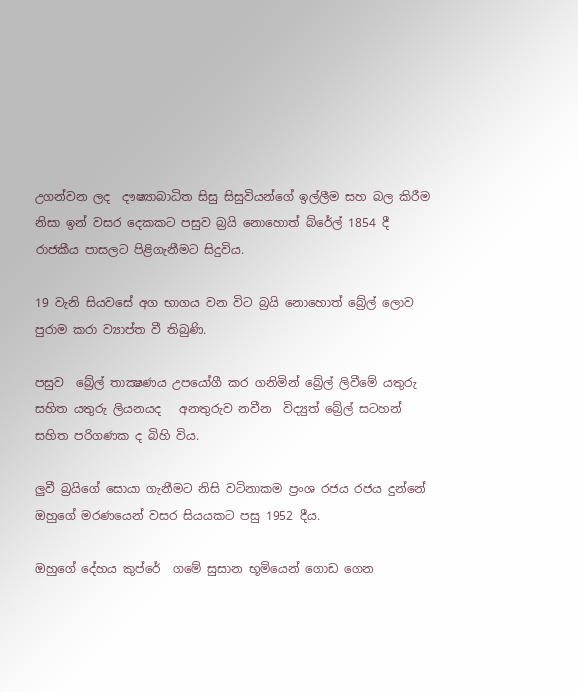උගන්වන ලද  දෟෂ්‍යාබාධිත සිසු සිසුවියන්ගේ ඉල්ලීම සහ බල කිරීම නිසා ඉන් වසර දෙකකට පසුව බ්‍රයි නොහොත් බ්රේල් 1854 දී රාජකීය පාසලට පිළිගැනීමට සිදුවිය.

19 වැනි සියවසේ අග භාගය වන විට බ්‍රයි නොහොත් බ්‍රේල් ලොව පුරාම කරා ව්‍යාප්ත වී තිබුණි.

පසුව  බ්‍රේල් තාක්‍ෂණය උපයෝගී කර ගනිමින් බ්‍රේල් ලිවීමේ යතුරු සහිත යතුරු ලියනයද   අනතුරුව නවීන  විද්‍යුත් බ්‍රේල් සටහන් සහිත පරිගණක ද බිහි විය.

ලුවී බ්‍රයිගේ සොයා ගැනීමට නිසි වටිනාකම ප්‍රංශ රජය රජය දුන්නේ ඔහුගේ මරණයෙන් වසර සියයකට පසු 1952 දීය.

ඔහුගේ දේහය කුප්රේ  ගමේ සුසාන භූමියෙන් ගොඩ ගෙන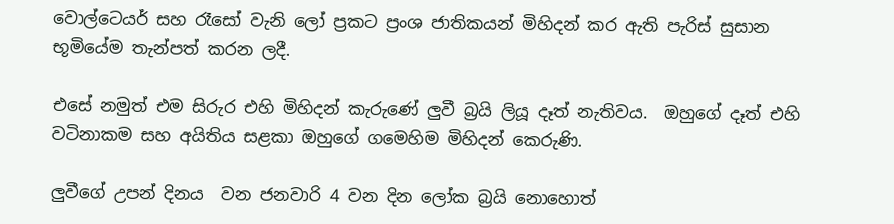වොල්ටෙයර් සහ රෑසෝ වැනි ලෝ ප්‍රකට ප්‍රංශ ජාතිකයන් මිහිදන් කර ඇති පැරිස් සුසාන භූමියේම තැන්පත් කරන ලදී.

එසේ නමුත් එම සිරුර එහි මිහිදන් කැරුණේ ලුවී බ්‍රයි ලියූ දෑත් නැතිවය.  ඔහුගේ දෑත් එහි වටිනාකම සහ අයිතිය සළකා ඔහුගේ ගමෙහිම මිහිදන් කෙරුණි.

ලුවීගේ උපන් දිනය  වන ජනවාරි 4 වන දින ලෝක බ්‍රයි නොහොත්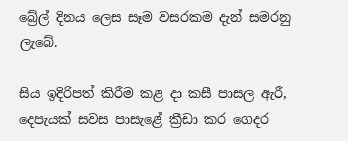බ්‍රේල් දිනය ලෙස සෑම වසරකම දැන් සමරනු ලැබේ.

සිය ඉදිරිපත් කිරීම කළ දා කසී පාසල ඇරී, දෙපැයක් සවස පාසැළේ ක්‍රීඩා කර ගෙදර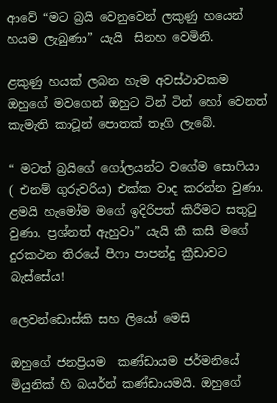ආවේ “මට බ්‍රයි වෙනුවෙන් ලකුණු හයෙන් හයම ලැබුණා” යැයි  සිනහ වෙමිනි.

ළකුණු හයක් ලබන හැම අවස්ථාවකම ඔහුගේ මවගෙන් ඔහුට ටින් ටින් හෝ වෙනත් කැමැති කාටූන් පොතක් තෑගි ලැබේ.

“ මටත් බ්‍රයිගේ ගෝලයන්ට වගේම සොෆියා ( එනම් ගුරුවරිය) එක්ක වාද කරන්න වුණා. ළමයි හැමෝම මගේ ඉදිරිපත් කිරීමට සතුටු වුණා. ප්‍රශ්නත් ඇහුවා” යැයි කී කසී මගේ දුරකථන තිරයේ පීෆා පාපන්දු ක්‍රීඩාවට බැස්සේය!

ලෙවන්ඩොස්කි සහ ලියෝ මෙසි

ඔහුගේ ජනප්‍රියම  කණ්ඩායම ජර්මනියේ මියුනික් හි බයර්න් කණ්ඩායමයි. ඔහුගේ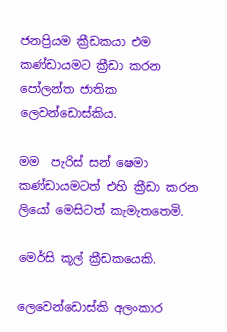ජනප්‍රියම ක්‍රීඩකයා එම කණ්ඩායමට ක්‍රීඩා කරන පෝලන්ත ජාතික ලෙවන්ඩොස්කිය.

මම  පැරිස් සන් ෂෙමා කණ්ඩායමටත් එහි ක්‍රීඩා කරන ලියෝ මෙසිටත් කැමැතතෙමි.

මෙර්සි කූල් ක්‍රීඩකයෙකි.

ලෙවෙන්ඩොස්කි අලංකාර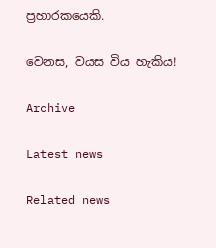ප්‍රහාරකයෙකි.

වෙනස, වයස විය හැකිය!

Archive

Latest news

Related news